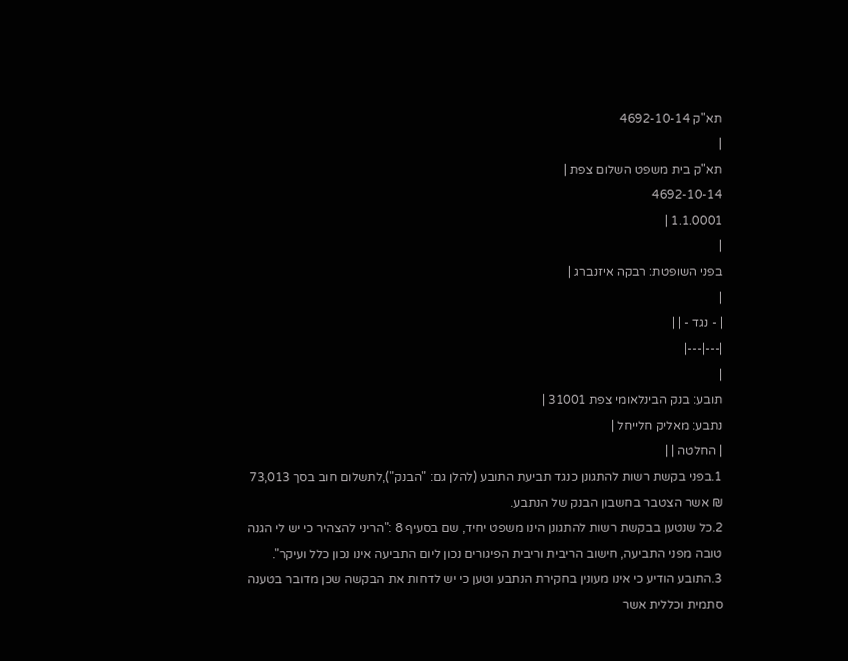תא"ק 4692-10-14
|
תא"ק בית משפט השלום צפת |
4692-10-14
1.1.0001 |
|
בפני השופטת: רבקה איזנברג |
|
| - נגד - | |
|---|---|
|
תובע: בנק הבינלאומי צפת 31001 |
נתבע: מאליק חלייחל |
| החלטה | |
1.בפני בקשת רשות להתגונן כנגד תביעת התובע (להלן גם: "הבנק"),לתשלום חוב בסך 73,013
₪ אשר הצטבר בחשבון הבנק של הנתבע.
2.כל שנטען בבקשת רשות להתגונן הינו משפט יחיד, שם בסעיף 8 :"הריני להצהיר כי יש לי הגנה טובה מפני התביעה, חישוב הריבית וריבית הפיגורים נכון ליום התביעה אינו נכון כלל ועיקר".
3.התובע הודיע כי אינו מעונין בחקירת הנתבע וטען כי יש לדחות את הבקשה שכן מדובר בטענה סתמית וכללית אשר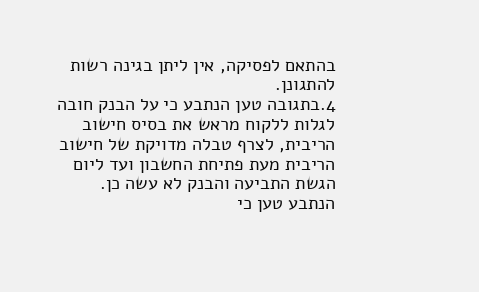בהתאם לפסיקה, אין ליתן בגינה רשות להתגונן.
4.בתגובה טען הנתבע כי על הבנק חובה לגלות ללקוח מראש את בסיס חישוב הריבית, לצרף טבלה מדויקת של חישוב הריבית מעת פתיחת החשבון ועד ליום הגשת התביעה והבנק לא עשה כן. הנתבע טען כי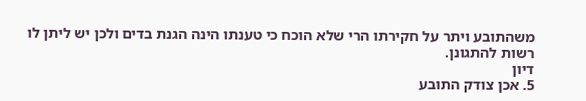משהתובע ויתר על חקירתו הרי שלא הוכח כי טענתו הינה הגנת בדים ולכן יש ליתן לו רשות להתגונן.
דיון
5. אכן צודק התובע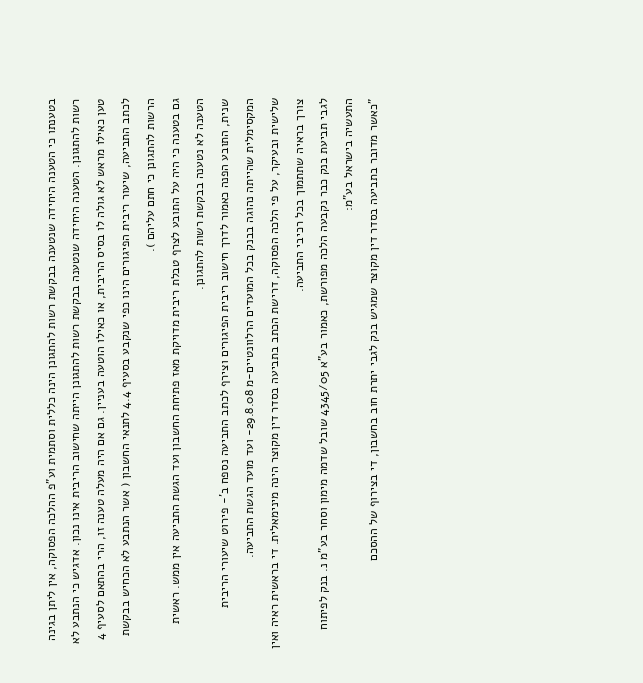בטענתו כי הטענה היחידה שנטענה בבקשת רשות להתגונן הינה כללית וסתמית וע"פ ההלכה הפסוקה, אין ליתן בגינה רשות להתגונן. הטענה היחידה שנטענה בבקשת רשות להתגונן הייתה שחישוב הריבית אינו נכון. אדגיש כי הנתבע לא טען כאילו מראש לא גולה לו בסיס הריבית, או כאילו הוטעה בעניין. גם אם היה מעלה טענה זו, הרי בהתאם לסעיף 4 לכתב התביעה, שיעור ריבית הפיגורים הינו כפי שנקבע בסעיף 4.4 לתנאי החשבון ( אשר הנתבע לא הכחיש בבקשת הרשות להתגונן כי חתם עליהם ).
גם בטענה כי היה על התובע לצרף טבלת ריבית מדויקת מאז פתיחת החשבון ועד הגשת התביעה אין ממש. ראשית הטענה לא נטענה בבקשת רשות להתגונן.
שנית, התובע הפנה כאמור לדרך חישוב ריבית הפיגורים וצירף לכתב התביעה נספח ב'- פירוט שיעורי הריבית המקסימלית שהייתה נהוגה בבנק בכל המועדים הרלוונטיים-מ 29.8.08- ועד מועד הגשת התביעה.
שלישית ובעיקר, על פי הלכה הפסוקה, דרישת הכתב בתביעה בסדר דין מקוצר הינה מינימאלית. די בראשית ראיה ואין צורך בראיה שתתמוך בכל רכיבי התביעה.
לגבי תביעת בנק כבר נקבעה הלכה מפורשת, כאמור בע"א 4345/05 שובל שדמה מימון וסחר בע"מ נ. בנק לפיתוח התעשיה בישראל בע"מ:
"כאשר מדובר בתביעה בסדר דין מקוצר שמגיש בנק לגבי יתרת חוב בחשבון, די בצירוף של ההסכם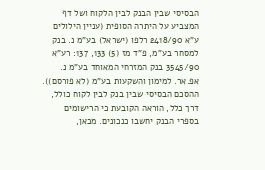הבסיסי שבין הבנק לבין הלקוח ושל דף המצביע על היתרה הסופית (עניין הילולים ע"א 2418/90 רלפו (ישראל) בע"מ נ. בנק למסחר בע"מ, פ"ד מז (5) 133, 137: רע"א 3545/90 בנק המזרחי המאוחד בע"מ נ. אפ.אר. למימון והשקעות בע"מ (לא פורסם)). ההסכם הבסיסי שבין בנק לבין לקוח כולל, דרך כלל, הוראה הקובעת כי הרישומים בספרי הבנק יחשבו כנכונים. מכאן,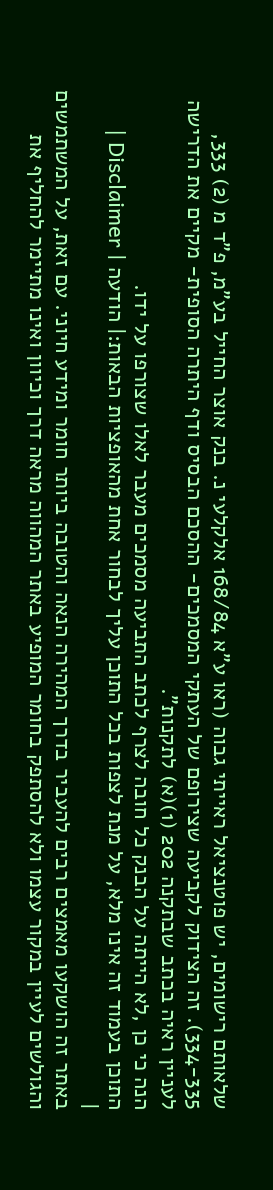שלאותם רישומים, יש פוטנציאל ראייתי גבוה (ראו ע"א 168/84 אלקלעי נ. בנק אוצר החייל בע"מ, פ"ד מ (2) 333, 334-335). זה הצידוק לקביעה שצירופם של העתקי המסמכים- ההסכם הבסיס ודף היתרה הסופית- מקיים את הדרישה לעניין ראיה בכתב שבתקנה 202 (1)(א) לתקנות".
הנה כי כן ,לא הייתה על הבנק כל חובה לצרף לכתב התביעה מסמכים מעבר לאלו שצורפו על ידו.
התוכן בעמוד זה אינו מלא, על מנת לצפות בכל התוכן עליך לבחור אחת מהאופציות הבאות:| הודעה | Disclaimer |
|
באתר זה הושקעו מאמצים רבים להעביר בדרך המהירה הנאה והטובה ביותר חומר ומידע חיוני. עם זאת, על המשתמשים והגולשים לעיין במקור עצמו ולא להסתפק בחומר המופיע באתר המהווה מראה דרך וכיוון ואינו מתיימר להחליף את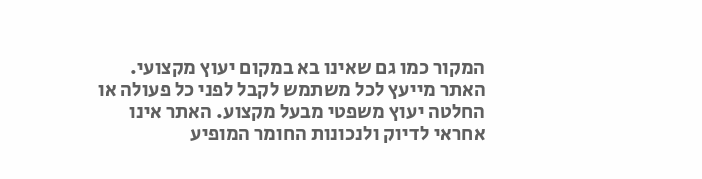המקור כמו גם שאינו בא במקום יעוץ מקצועי. האתר מייעץ לכל משתמש לקבל לפני כל פעולה או החלטה יעוץ משפטי מבעל מקצוע. האתר אינו אחראי לדיוק ולנכונות החומר המופיע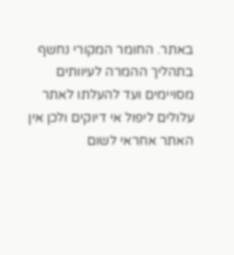באתר. החומר המקורי נחשף בתהליך ההמרה לעיוותים מסויימים ועד להעלתו לאתר עלולים ליפול אי דיוקים ולכן אין האתר אחראי לשום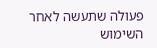פעולה שתעשה לאחר השימוש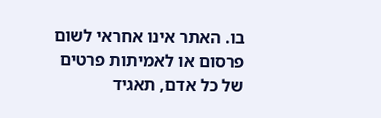בו. האתר אינו אחראי לשום פרסום או לאמיתות פרטים של כל אדם, תאגיד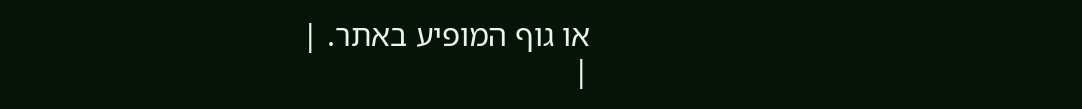או גוף המופיע באתר. |
|